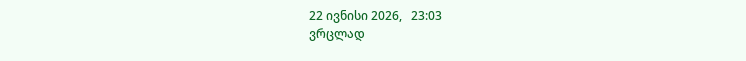22 ივნისი 2026,   23:03
ვრცლად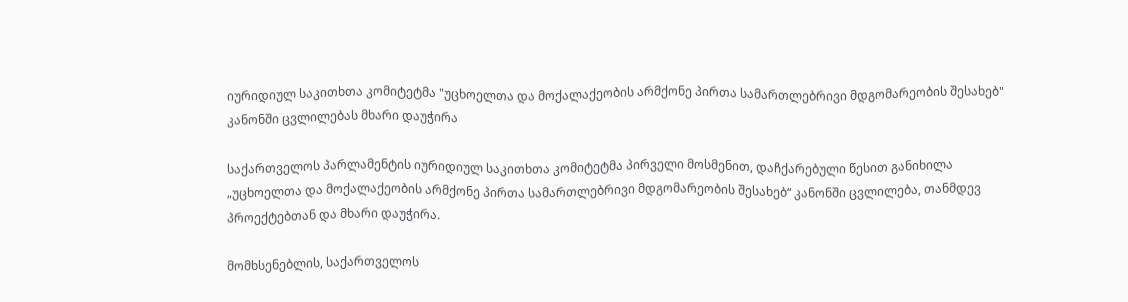იურიდიულ საკითხთა კომიტეტმა "უცხოელთა და მოქალაქეობის არმქონე პირთა სამართლებრივი მდგომარეობის შესახებ" კანონში ცვლილებას მხარი დაუჭირა

საქართველოს პარლამენტის იურიდიულ საკითხთა კომიტეტმა პირველი მოსმენით, დაჩქარებული წესით განიხილა „უცხოელთა და მოქალაქეობის არმქონე პირთა სამართლებრივი მდგომარეობის შესახებ“ კანონში ცვლილება, თანმდევ პროექტებთან და მხარი დაუჭირა.

მომხსენებლის, საქართველოს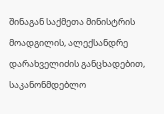შინაგან საქმეთა მინისტრის მოადგილის, ალექსანდრე დარახველიძის განცხადებით, საკანონმდებლო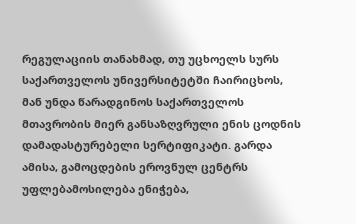რეგულაციის თანახმად, თუ უცხოელს სურს საქართველოს უნივერსიტეტში ჩაირიცხოს, მან უნდა წარადგინოს საქართველოს მთავრობის მიერ განსაზღვრული ენის ცოდნის დამადასტურებელი სერტიფიკატი. გარდა ამისა, გამოცდების ეროვნულ ცენტრს უფლებამოსილება ენიჭება,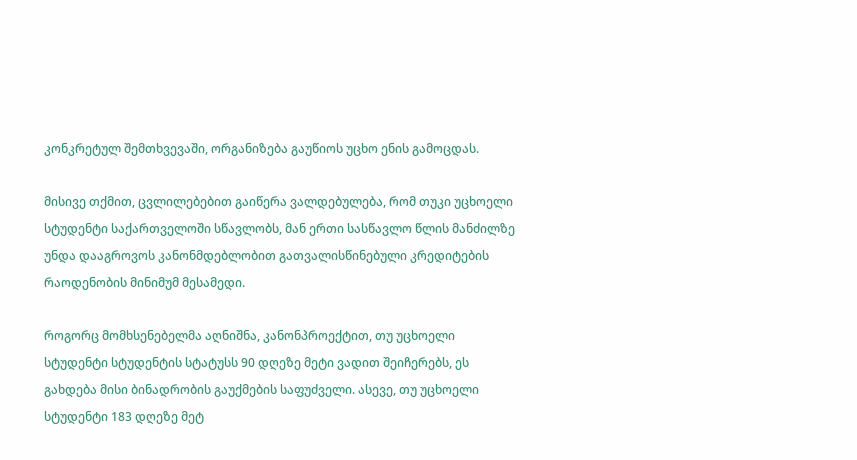კონკრეტულ შემთხვევაში, ორგანიზება გაუწიოს უცხო ენის გამოცდას.

მისივე თქმით, ცვლილებებით გაიწერა ვალდებულება, რომ თუკი უცხოელი სტუდენტი საქართველოში სწავლობს, მან ერთი სასწავლო წლის მანძილზე უნდა დააგროვოს კანონმდებლობით გათვალისწინებული კრედიტების რაოდენობის მინიმუმ მესამედი.

როგორც მომხსენებელმა აღნიშნა, კანონპროექტით, თუ უცხოელი სტუდენტი სტუდენტის სტატუსს 90 დღეზე მეტი ვადით შეიჩერებს, ეს გახდება მისი ბინადრობის გაუქმების საფუძველი. ასევე, თუ უცხოელი სტუდენტი 183 დღეზე მეტ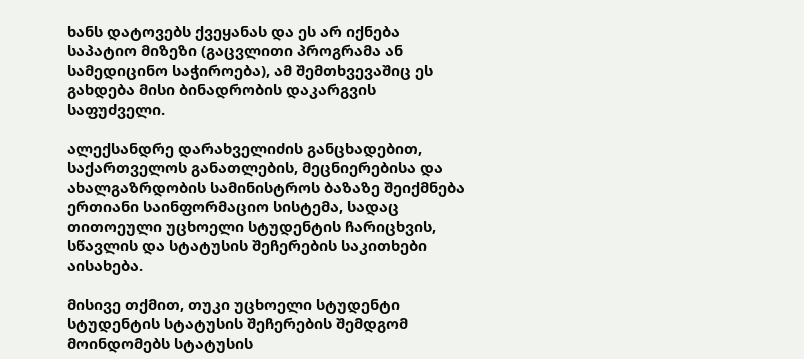ხანს დატოვებს ქვეყანას და ეს არ იქნება საპატიო მიზეზი (გაცვლითი პროგრამა ან სამედიცინო საჭიროება), ამ შემთხვევაშიც ეს გახდება მისი ბინადრობის დაკარგვის საფუძველი.

ალექსანდრე დარახველიძის განცხადებით, საქართველოს განათლების, მეცნიერებისა და ახალგაზრდობის სამინისტროს ბაზაზე შეიქმნება ერთიანი საინფორმაციო სისტემა, სადაც თითოეული უცხოელი სტუდენტის ჩარიცხვის, სწავლის და სტატუსის შეჩერების საკითხები აისახება.

მისივე თქმით, თუკი უცხოელი სტუდენტი სტუდენტის სტატუსის შეჩერების შემდგომ მოინდომებს სტატუსის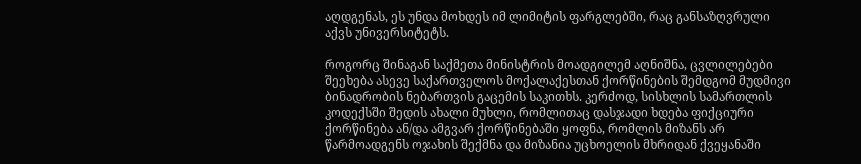აღდგენას, ეს უნდა მოხდეს იმ ლიმიტის ფარგლებში, რაც განსაზღვრული აქვს უნივერსიტეტს.

როგორც შინაგან საქმეთა მინისტრის მოადგილემ აღნიშნა, ცვლილებები შეეხება ასევე საქართველოს მოქალაქესთან ქორწინების შემდგომ მუდმივი ბინადრობის ნებართვის გაცემის საკითხს. კერძოდ, სისხლის სამართლის კოდექსში შედის ახალი მუხლი, რომლითაც დასჯადი ხდება ფიქციური ქორწინება ან/და ამგვარ ქორწინებაში ყოფნა, რომლის მიზანს არ წარმოადგენს ოჯახის შექმნა და მიზანია უცხოელის მხრიდან ქვეყანაში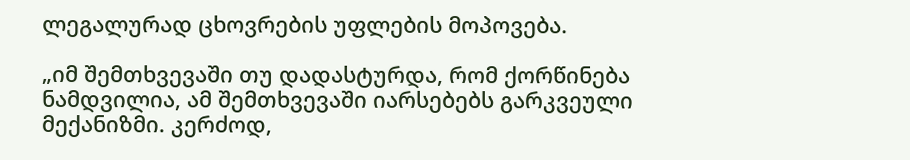ლეგალურად ცხოვრების უფლების მოპოვება.

„იმ შემთხვევაში თუ დადასტურდა, რომ ქორწინება ნამდვილია, ამ შემთხვევაში იარსებებს გარკვეული მექანიზმი. კერძოდ,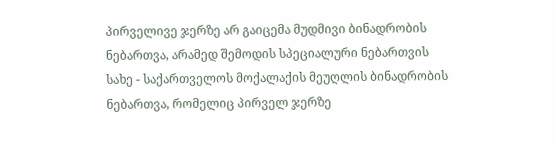პირველივე ჯერზე არ გაიცემა მუდმივი ბინადრობის ნებართვა, არამედ შემოდის სპეციალური ნებართვის სახე - საქართველოს მოქალაქის მეუღლის ბინადრობის ნებართვა, რომელიც პირველ ჯერზე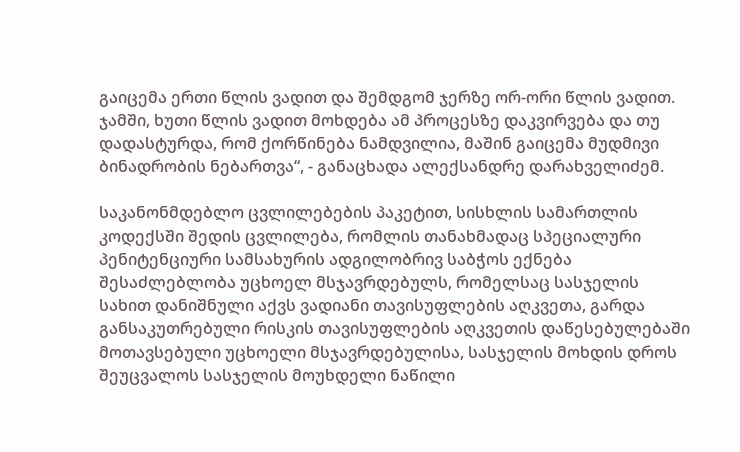გაიცემა ერთი წლის ვადით და შემდგომ ჯერზე ორ-ორი წლის ვადით. ჯამში, ხუთი წლის ვადით მოხდება ამ პროცესზე დაკვირვება და თუ დადასტურდა, რომ ქორწინება ნამდვილია, მაშინ გაიცემა მუდმივი ბინადრობის ნებართვა“, - განაცხადა ალექსანდრე დარახველიძემ.

საკანონმდებლო ცვლილებების პაკეტით, სისხლის სამართლის კოდექსში შედის ცვლილება, რომლის თანახმადაც სპეციალური პენიტენციური სამსახურის ადგილობრივ საბჭოს ექნება შესაძლებლობა უცხოელ მსჯავრდებულს, რომელსაც სასჯელის სახით დანიშნული აქვს ვადიანი თავისუფლების აღკვეთა, გარდა განსაკუთრებული რისკის თავისუფლების აღკვეთის დაწესებულებაში მოთავსებული უცხოელი მსჯავრდებულისა, სასჯელის მოხდის დროს შეუცვალოს სასჯელის მოუხდელი ნაწილი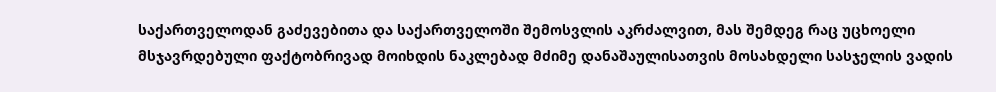საქართველოდან გაძევებითა და საქართველოში შემოსვლის აკრძალვით, მას შემდეგ რაც უცხოელი მსჯავრდებული ფაქტობრივად მოიხდის ნაკლებად მძიმე დანაშაულისათვის მოსახდელი სასჯელის ვადის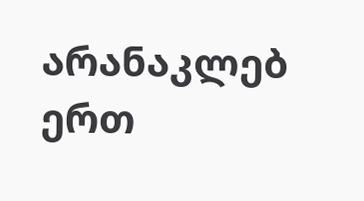არანაკლებ ერთ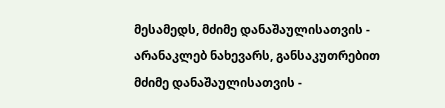მესამედს, მძიმე დანაშაულისათვის - არანაკლებ ნახევარს, განსაკუთრებით მძიმე დანაშაულისათვის -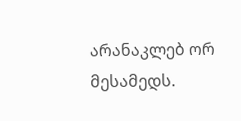არანაკლებ ორ მესამედს.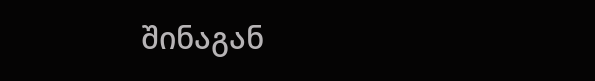შინაგან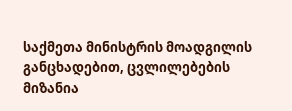საქმეთა მინისტრის მოადგილის განცხადებით, ცვლილებების მიზანია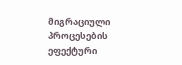მიგრაციული პროცესების ეფექტური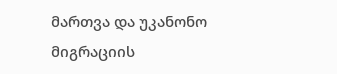მართვა და უკანონო მიგრაციის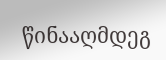წინააღმდეგ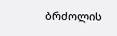ბრძოლის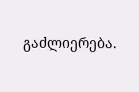გაძლიერება.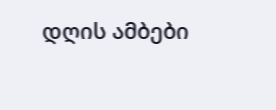დღის ამბები